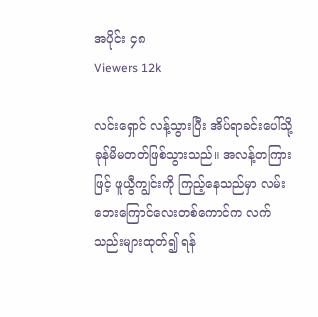အပိုင်း ၄၈
Viewers 12k

လင်းရှောင် လန့်သွားပြီး အိပ်ရာခင်းပေါ်သို့ ခုန်မိမတတ်ဖြစ်သွားသည်။ အလန့်တကြားဖြင့် ဖူယွီကျွင်းကို ကြည့်နေသည်မှာ လမ်းဘေးကြောင်လေးတစ်ကောင်က လက်သည်းများထုတ်၍ ရန်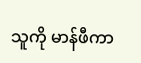သူကို မာန်ဖီကာ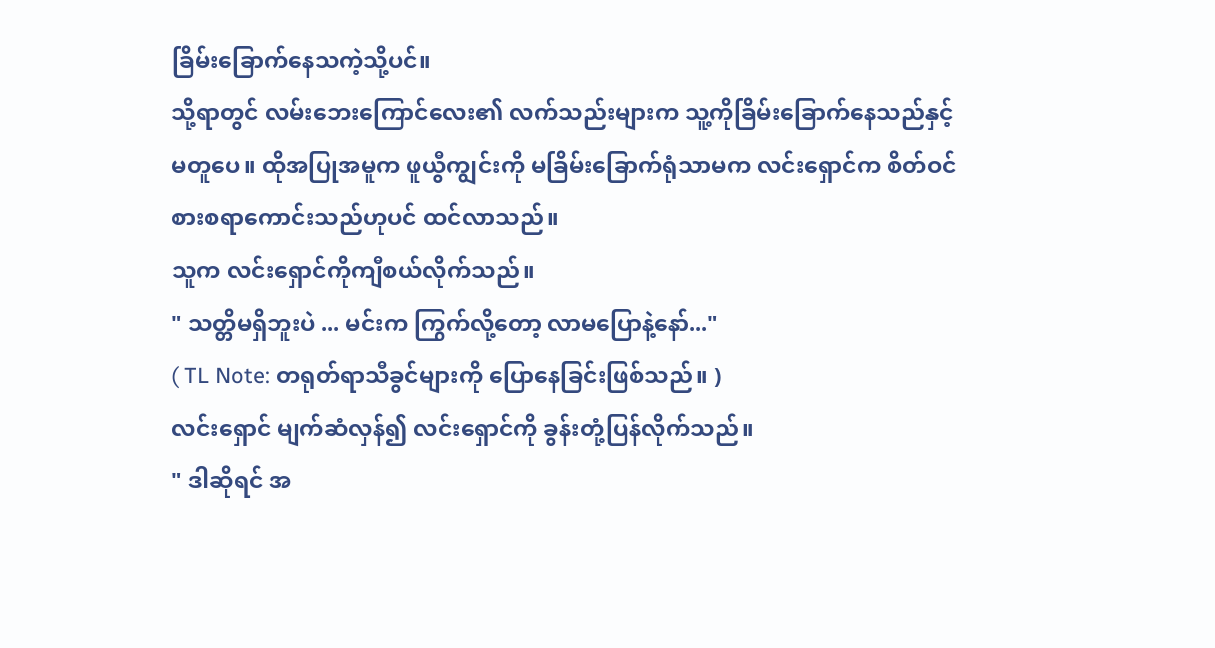ခြိမ်းခြောက်နေသကဲ့သို့ပင်။
သို့ရာတွင် လမ်းဘေးကြောင်လေး၏ လက်သည်းများက သူ့ကိုခြိမ်းခြောက်နေသည်နှင့် မတူပေ။ ထိုအပြုအမူက ဖူယွီကျွင်းကို မခြိမ်းခြောက်ရုံသာမက လင်းရှောင်က စိတ်ဝင်စားစရာကောင်းသည်ဟုပင် ထင်လာသည်။
သူက လင်းရှောင်ကိုကျီစယ်လိုက်သည်။
" သတ္တိမရှိဘူးပဲ ... မင်းက ကြွက်လို့တော့ လာမပြောနဲ့နော်..."
( TL Note: တရုတ်ရာသီခွင်များကို ပြောနေခြင်းဖြစ်သည်။ )
လင်းရှောင် မျက်ဆံလှန်၍ လင်းရှောင်ကို ခွန်းတုံ့ပြန်လိုက်သည်။
" ဒါဆိုရင် အ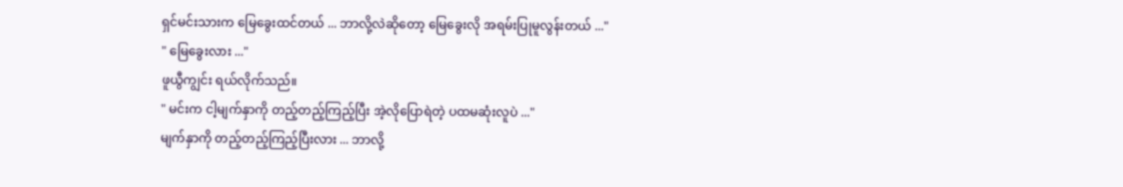ရှင်မင်းသားက မြေခွေးထင်တယ် ... ဘာလို့လဲဆိုတော့ မြေခွေးလို အရမ်းပြုမူလွန်းတယ် ..."
" မြေခွေးလား ..."
ဖူယွီကျွင်း ရယ်လိုက်သည်။
" မင်းက ငါ့မျက်နှာကို တည့်တည့်ကြည့်ပြီး အဲ့လိုပြောရဲတဲ့ ပထမဆုံးလူပဲ ..."
မျက်နှာကို တည့်တည့်ကြည့်ပြီးလား ... ဘာလို့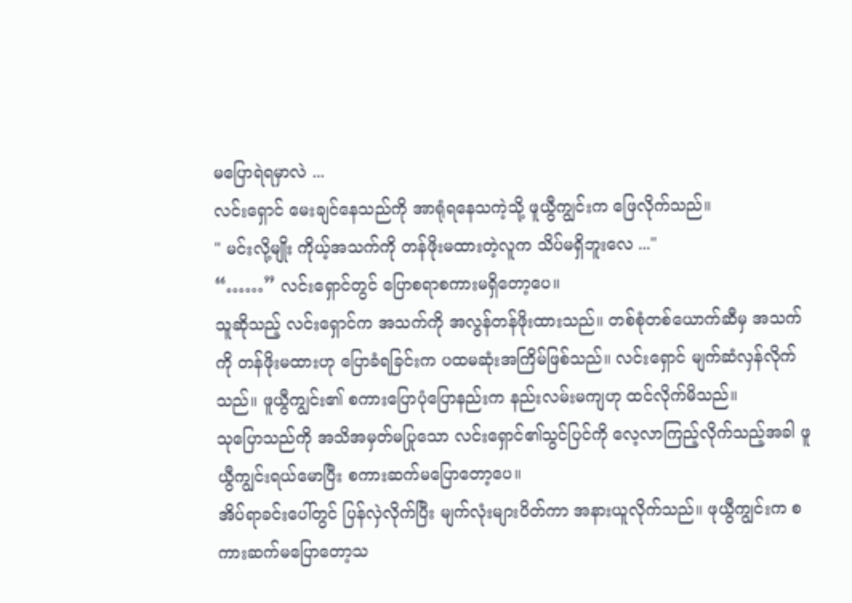မပြောရဲရမှာလဲ ...
လင်းရှောင် မေးချင်နေသည်ကို အာရုံရနေသကဲ့သို့ ဖူယွီကျွင်းက ဖြေလိုက်သည်။
" မင်းလို့မျိုး ကိုယ့်အသက်ကို တန်ဖိုးမထားတဲ့လူက သိပ်မရှိဘူးလေ ..."
“……” လင်းရှောင်တွင် ပြောစရာစကားမရှိတော့ပေ။
သူဆိုသည့် လင်းရှောင်က အသက်ကို အလွန်တန်ဖိုးထားသည်။ တစ်စုံတစ်ယောက်ဆီမှ အသက်ကို တန်ဖိုးမထားဟု ပြောခံရခြင်းက ပထမဆုံးအကြိမ်ဖြစ်သည်။ လင်းရှောင် မျက်ဆံလှန်လိုက်သည်။ ဖူယွီကျွင်း၏ စကားပြောပုံပြောနည်းက နည်းလမ်းမကျဟု ထင်လိုက်မိသည်။
သုပြောသည်ကို အသိအမှတ်မပြုသော လင်းရှောင်၏သွင်ပြင်ကို လေ့လာကြည့်လိုက်သည့်အခါ ဖူယွီကျွင်းရယ်မောပြီး စကားဆက်မပြောတော့ပေ။
အိပ်ရာခင်းပေါ်တွင် ပြန်လှဲလိုက်ပြီး မျက်လုံးများပိတ်ကာ အနားယူလိုက်သည်။ ဖုယွီကျွင်းက စကားဆက်မပြောတော့သ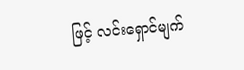ဖြင့် လင်းရှောင်မျက်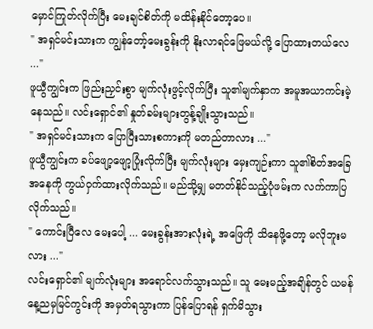မှောင်ကြုတ်လိုက်ပြီး မေးချင်စိတ်ကို မထိန်းနိုင်တော့ပေ။
" အရှင်မင်းသားက ကျွန်တော့်မေးခွန်းကို နိုးလာရင်ဖြေမယ်လို့ ပြောထားတယ်လေ ..."
ဖူယွီကျွင်းက ဖြည်းညှင်းစွာ မျက်လုံးဖွင့်လိုက်ပြီး သူ၏မျက်နှာက အမူအယာကင်းမဲ့နေသည်။ လင်းရှောင်၏ နှုတ်ခမ်းများတွန့်ချိုးသွားသည်။
" အရှင်မင်းသားက ပြောပြီးသားစကားကို မတည်တာလား ..."
ဖူယွီကျွင်းက ခပ်ဖျော့ဖျော့ပြုံးလိုက်ပြီး မျက်လုံးများ မှေးကျဉ်းကာ သူ၏စိတ်အခြေအနေကို ကွယ်ဝှက်ထားလိုက်သည်။ မည်သို့မျှ မတတ်နိုင်သည့်ပုံဖမ်းက လက်ကာပြလိုက်သည်။
" ကောင်းပြီလေ မေးပေါ့ ... မေးခွန်းအားလုံးရဲ့ အဖြေကို သိနေဖို့တော့ မလိုဘူးမလား ..."
လင်းရှောင်၏ မျက်လုံးများ အရောင်လက်သွားသည်။ သူ မေးမည့်အချိန်တွင် ယမန်နေ့ညမှမြင်ကွင်းကို အမှတ်ရသွားကာ ပြန်ပြောရန် ရှက်မိသွား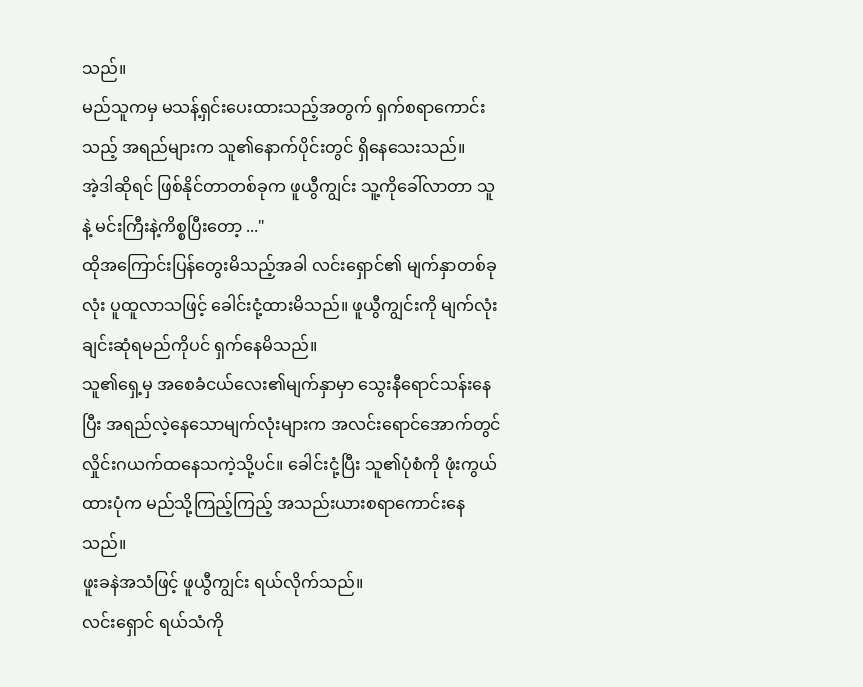သည်။
မည်သူကမှ မသန့်ရှင်းပေးထားသည့်အတွက် ရှက်စရာကောင်းသည့် အရည်များက သူ၏နောက်ပိုင်းတွင် ရှိနေသေးသည်။
အဲ့ဒါဆိုရင် ဖြစ်နိုင်တာတစ်ခုက ဖူယွီကျွင်း သူ့ကိုခေါ်လာတာ သူနဲ့ မင်းကြီးနဲ့ကိစ္စ‌ပြီးတော့ ..."
ထိုအကြောင်းပြန်တွေးမိသည့်အခါ လင်းရှောင်၏ မျက်နှာတစ်ခုလုံး ပူထူလာသဖြင့် ခေါင်းငုံ့ထားမိသည်။ ဖူယွီကျွင်းကို မျက်လုံးချင်းဆုံရမည်ကိုပင် ရှက်နေမိသည်။
သူ၏ရှေ့မှ အစေခံငယ်လေး၏မျက်နှာမှာ သွေးနီရောင်သန်းနေပြီး အရည်လဲ့နေသောမျက်လုံးများက အလင်းရောင်အောက်တွင် လှိုင်းဂယက်ထနေသကဲ့သို့ပင်။ ခေါင်းငုံ့ပြီး သူ၏ပုံစံကို ဖုံးကွယ်ထားပုံက မည်သို့ကြည့်ကြည့် အသည်းယားစရာကောင်းနေသည်။
ဖူးခနဲအသံဖြင့် ဖူယွီကျွင်း ရယ်လိုက်သည်။
လင်းရှောင် ရယ်သံကို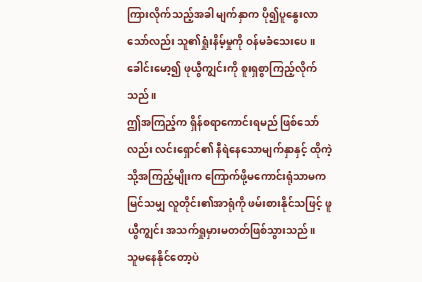ကြားလိုက်သည့်အခါ မျက်နှာက ပို၍ပူနွေးလာသော်လည်း သူ၏ရှုံးနိမ့်မှုကို ဝန်မခံသေးပေ။ ခေါင်းမော့၍ ဖုယွီကျွင်းကို စူးရှစွာကြည့်လိုက်သည်။
ဤအကြည့်က ရှိန်စရာကောင်းရမည် ဖြစ်သော်လည်း လင်းရှောင်၏ နီရဲနေသောမျက်နှာနှင့် ထိုကဲ့သို့အကြည့်မျိုးက ကြောက်ဖို့မကောင်းရုံသာမက မြင်သမျှ လူတိုင်း၏အာရုံကို ဖမ်းစားနိုင်သဖြင့် ဖူယွီကျွင်း အသက်ရှုမှားမတတ်ဖြစ်သွားသည်။
သူမနေနိုင်တော့ပဲ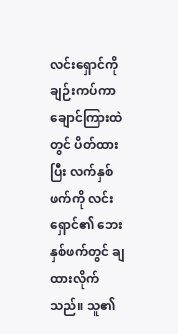လင်းရှောင်ကိုချဉ်းကပ်ကာ ချောင်ကြားထဲတွင် ပိတ်ထားပြီး လက်နှစ်ဖက်ကို လင်းရှောင်၏ ဘေးနှစ်ဖက်တွင် ချထားလိုက်သည်။ သူ၏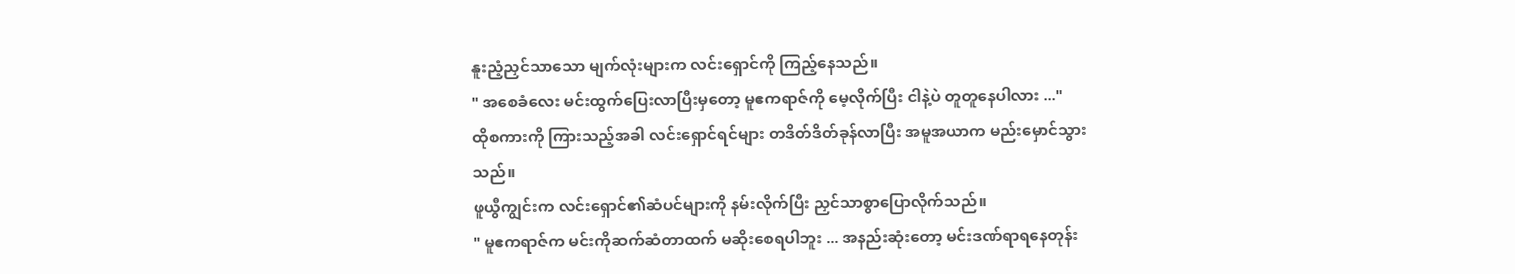နူးညံ့ညှင်သာသော မျက်လုံးများက လင်းရှောင်ကို ကြည့်နေသည်။
" အစေခံလေး မင်းထွက်ပြေးလာပြီးမှတော့ မူဧကရာဇ်ကို မေ့လိုက်ပြီး ငါနဲ့ပဲ တူတူနေပါလား ..."
ထိုစကားကို ကြားသည့်အခါ လင်းရှောင်ရင်များ တဒိတ်ဒိတ်ခုန်လာပြီး အမူအယာက မည်းမှောင်သွားသည်။
ဖူယွီကျွင်းက လင်းရှောင်၏ဆံပင်များကို နမ်းလိုက်ပြီး ညှင်သာစွာပြောလိုက်သည်။
" မူဧကရာဇ်က မင်းကိုဆက်ဆံတာထက် မဆိုးစေရပါဘူး ... အနည်းဆုံးတော့ မင်းဒဏ်ရာရနေတုန်း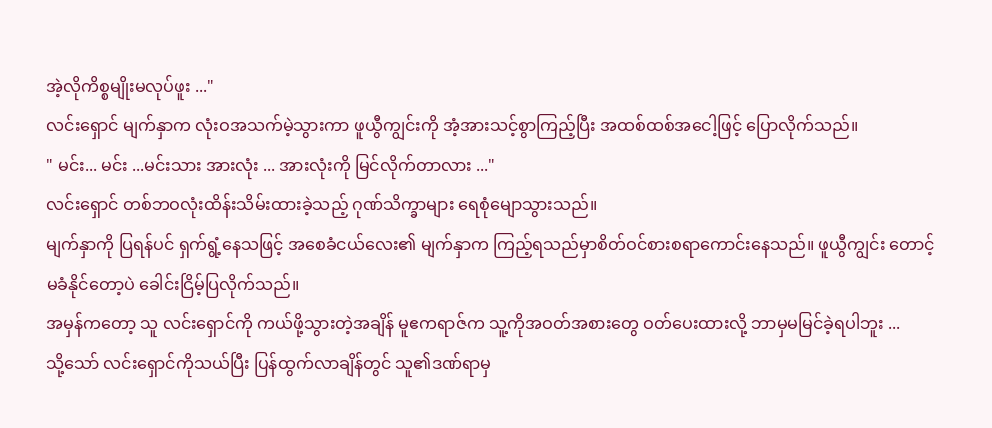အဲ့လိုကိစ္စမျိုးမလုပ်ဖူး ..."
လင်းရှောင် မျက်နှာက လုံးဝအသက်မဲ့သွားကာ ဖူယွီကျွင်းကို အံ့အားသင့်စွာကြည့်ပြီး အထစ်ထစ်အငေါ့ဖြင့် ပြောလိုက်သည်။
" မင်း... မင်း ...မင်းသား အားလုံး ... အားလုံးကို မြင်လိုက်တာလား ..."
လင်းရှောင် တစ်ဘဝလုံးထိန်းသိမ်းထားခဲ့သည့် ဂုဏ်သိက္ခာများ ရေစုံမျောသွားသည်။
မျက်နှာကို ပြရန်ပင် ရှက်ရွံ့နေသဖြင့် အစေခံငယ်လေး၏ မျက်နှာက ကြည့်ရသည်မှာစိတ်ဝင်စားစရာကောင်းနေသည်။ ဖူယွီကျွင်း တောင့်မခံနိုင်တော့ပဲ ခေါင်းငြိမ့်ပြလိုက်သည်။
အမှန်ကတော့ သူ လင်းရှောင်ကို ကယ်ဖို့သွားတဲ့အချိန် မူဧကရာဇ်က သူ့ကိုအဝတ်အစားတွေ ဝတ်ပေးထားလို့ ဘာမှမမြင်ခဲ့ရပါဘူး ...
သို့သော် လင်းရှောင်ကိုသယ်ပြီး ပြန်ထွက်လာချိန်တွင် သူ၏ဒဏ်ရာမှ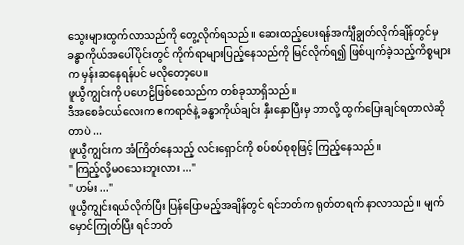သွေးများထွက်လာသည်ကို တွေ့လိုက်ရသည်။ ဆေးထည့်ပေးရန်အင်္ကျီချွတ်လိုက်ချိန်တွင်မှ ခန္ဓာကိုယ်အပေါ်ပိုင်းတွင် ကိုက်ရာများပြည့်နေသည်ကို မြင်လိုက်ရ၍ ဖြစ်ပျက်ခဲ့သည့်ကိစ္စများက မှန်းဆနေရန်ပင် မလိုတော့ပေ။
ဖူယွီကျွင်းကို ပဟေဠိဖြစ်စေသည်က တစ်ခုသာရှိသည်။
ဒီအစေခံငယ်လေးက ဧကရာဇ်နဲ့ ခန္ဓာကိုယ်ချင်း နှီးနှောပြီးမှ ဘာလို့ ထွက်ပြေးချင်ရတာလဲဆိုတာပဲ ...
ဖူယွီကျွင်းက အံကြိတ်နေသည့် လင်းရှောင်ကို စပ်စပ်စုစုဖြင့် ကြည့်နေသည်။
" ကြည့်လို့မဝသေးဘူးလား ..."
" ဟမ်း ..."
ဖူယွီကျွင်းရယ်လိုက်ပြီး ပြန်ပြောမည့်အချိန်တွင် ရင်ဘတ်က ရုတ်တရက် နာလာသည်။ မျက်မှောင်ကြုတ်ပြီး ရင်ဘတ်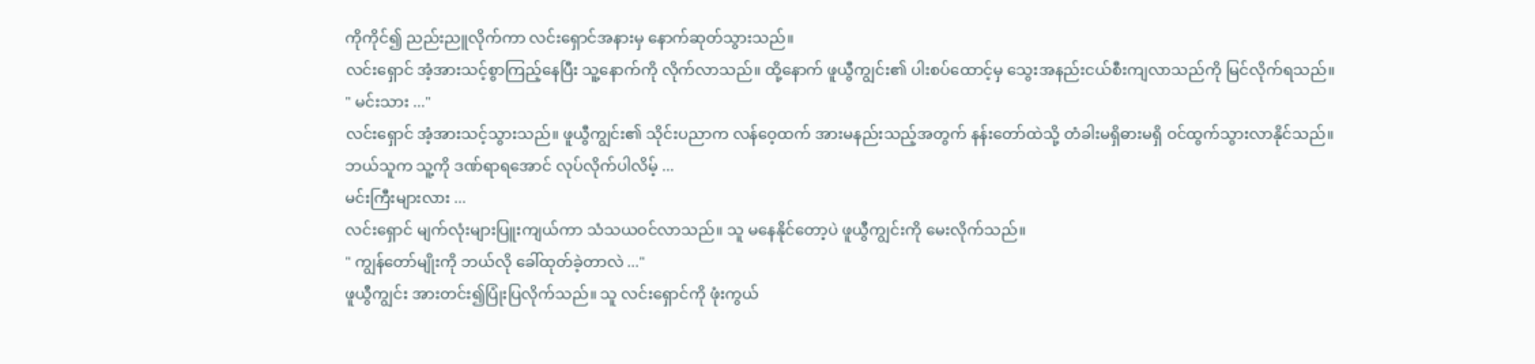ကိုကိုင်၍ ညည်းညူလိုက်ကာ လင်းရှောင်အနားမှ နောက်ဆုတ်သွားသည်။
လင်းရှောင် အံ့အားသင့်စွာကြည့်နေပြီး သူ့နောက်ကို လိုက်လာသည်။ ထို့နောက် ဖူယွီကျွင်း၏ ပါးစပ်‌ထောင့်မှ သွေးအနည်းငယ်စီးကျလာသည်ကို မြင်လိုက်ရသည်။
" မင်းသား ..."
လင်းရှောင် အံ့အားသင့်သွားသည်။ ဖူယွီကျွင်း၏ သိုင်းပညာက လန်ဝေ့ထက် အားမနည်းသည့်အတွက် နန်းတော်ထဲသို့ တံခါးမရှိဓားမရှိ ဝင်ထွက်သွားလာနိုင်သည်။
ဘယ်သူက သူ့ကို ဒဏ်ရာရအောင် လုပ်လိုက်ပါလိမ့် ...
မင်းကြီးများလား ...
လင်းရှောင် မျက်လုံးများပြူးကျယ်ကာ သံသယဝင်လာသည်။ သူ မနေနိုင်တော့ပဲ ဖူယွီကျွင်းကို မေးလိုက်သည်။
" ကျွန်တော်မျိုးကို ဘယ်လို ခေါ်ထုတ်ခဲ့တာလဲ ..."
ဖူယွီကျွင်း အားတင်း၍ပြုံးပြလိုက်သည်။ သူ လင်းရှောင်ကို ဖုံးကွယ်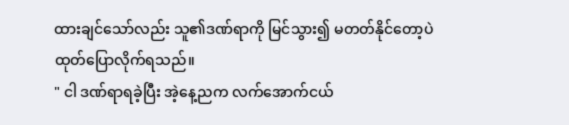ထားချင်သော်လည်း သူ၏ဒဏ်ရာကို မြင်သွား၍ မတတ်နိုင်တော့ပဲ ထုတ်ပြောလိုက်ရသည်။
" ငါ ဒဏ်ရာရခဲ့ပြီး အဲ့နေ့ညက လက်အောက်ငယ်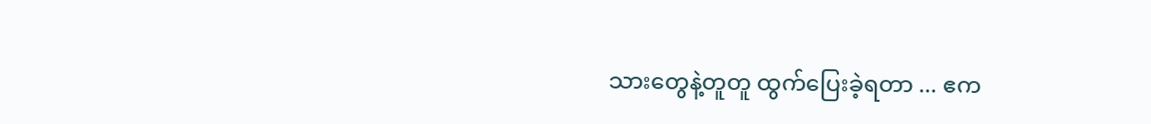သားတွေနဲ့တူတူ ထွက်ပြေးခဲ့ရတာ ... ဧက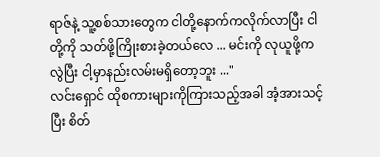ရာဇ်နဲ့ သူ့စစ်သားတွေက ငါတို့နောက်ကလိုက်လာပြီး ငါတို့ကို သတ်ဖို့ကြိုးစားခဲ့တယ်လေ ... မင်းကို လုယူဖို့ကလွဲပြီး ငါ့မှာနည်းလမ်းမရှိတော့ဘူး ..."
လင်းရှောင် ထိုစကားများကိုကြားသည့်အခါ အံ့အားသင့်ပြီး စိတ်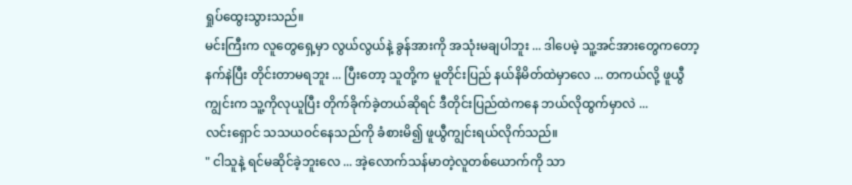ရှုပ်ထွေးသွားသည်။
မင်းကြီးက လူတွေရှေ့မှာ လွယ်လွယ်နဲ့ ခွန်အားကို အသုံးမချပါဘူး ... ဒါပေမဲ့ သူ့အင်အားတွေကတော့ နက်နဲပြီး တိုင်းတာမရဘူး ... ပြီးတော့ သူတို့က မူတိုင်းပြည် နယ်နိမိတ်ထဲမှာလေ ... တကယ်လို့ ဖူယွီကျွင်းက သူ့ကိုလုယူပြီး တိုက်ခိုက်ခဲ့တယ်ဆိုရင် ဒီတိုင်းပြည်ထဲကနေ ဘယ်လိုထွက်မှာလဲ ...
လင်းရှောင် သသယဝင်နေသည်ကို ခံစားမိ၍ ဖူယွီကျွင်းရယ်လိုက်သည်။
" ငါသူနဲ့ ရင်မဆိုင်ခဲ့ဘူးလေ ... အဲ့လောက်သန်မာတဲ့လူတစ်ယောက်ကို သာ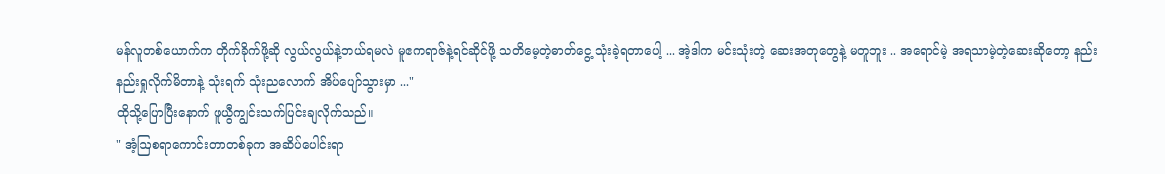မန်လူတစ်ယောက်က တိုက်ခိုက်ဖို့ဆို လွယ်လွယ်နဲ့ဘယ်ရမလဲ မူဧကရာဇ်နဲ့ရင်ဆိုင်ဖို့ သတိမေ့တဲ့ဓာတ်ငွေ့ သုံးခဲ့ရတာပေါ့ ... အဲ့ဒါက မင်းသုံးတဲ့ ဆေးအတုတွေနဲ့ မတူဘူး .. အရောင်မဲ့ အရသာမဲ့တဲ့ဆေးဆိုတော့ နည်းနည်းရှုလိုက်မိတာနဲ့ သုံးရက် သုံးညလောက် အိပ်ပျော်သွားမှာ ..."
ထိုသို့ပြောပြီးနောက် ဖူယွီကျွင်းသက်ပြင်းချလိုက်သည်။
" အံ့ဩစရာကောင်းတာတစ်ခုက အဆိပ်ပေါင်းရာ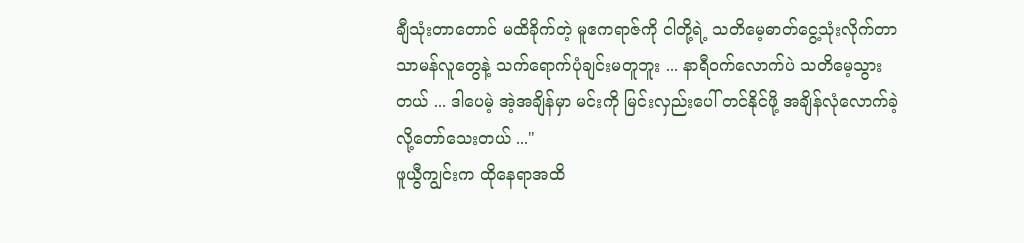ချီသုံးတာတောင် မထိခိုက်တဲ့ မူဧကရာဇ်ကို ငါတို့ရဲ့ သတိမေ့ဓာတ်ငွေ့သုံးလိုက်တာ သာမန်လူတွေနဲ့ သက်ရောက်ပုံချင်းမတူဘူး ... နာရီဝက်လောက်ပဲ သတိမေ့သွားတယ် ... ဒါပေမဲ့ အဲ့အချိန်မှာ မင်းကို မြင်းလှည်းပေါ် တင်နိုင်ဖို့ အချိန်လုံလောက်ခဲ့လို့တော်သေးတယ် ..."
ဖူယွီကျွင်းက ထိုနေရာအထိ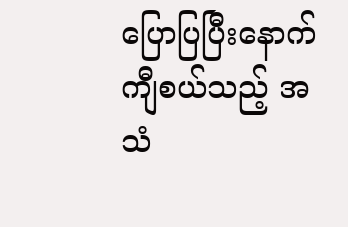ပြောပြပြီးနောက် ကျီစယ်သည့် အသံ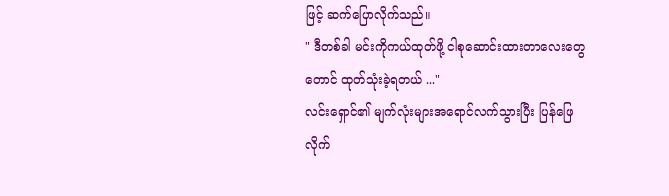ဖြင့် ဆက်ပြောလိုက်သည်။
" ဒီတစ်ခါ မင်းကိုကယ်ထုတ်ဖို့ ငါစုဆောင်းထားတာလေးတွေတောင် ထုတ်သုံးခဲ့ရတယ် ..."
လင်းရှောင်၏ မျက်လုံးများအရောင်လက်သွားပြီး ပြန်ဖြေလိုက်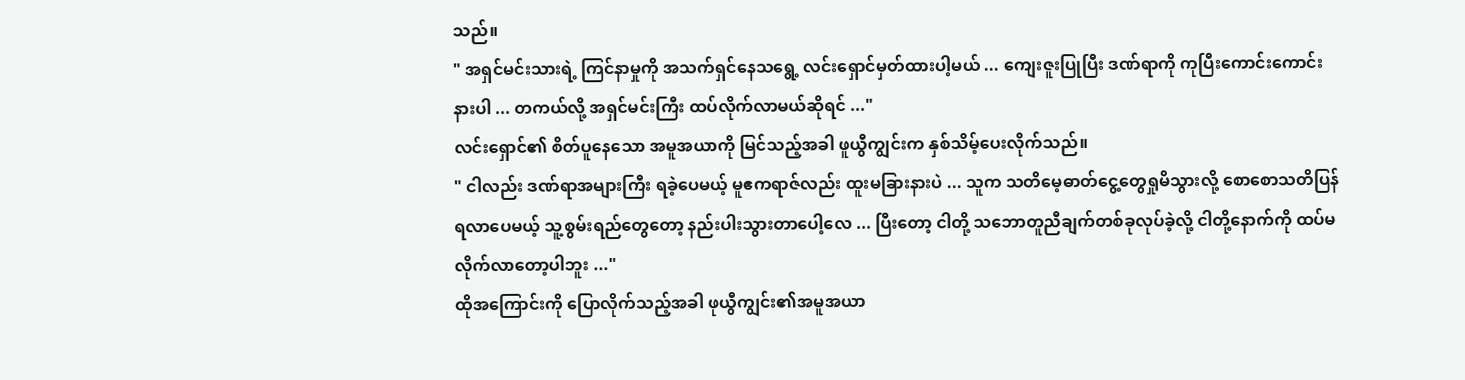သည်။
" အရှင်မင်းသားရဲ့ ကြင်နာမှုကို အသက်ရှင်နေသရွေ့ လင်းရှောင်မှတ်ထားပါ့မယ် ... ကျေးဇူးပြုပြီး ဒဏ်ရာကို ကုပြီးကောင်းကောင်းနားပါ ... တကယ်လို့ အရှင်မင်းကြီး ထပ်လိုက်လာမယ်ဆိုရင် ..."
လင်းရှောင်၏ စိတ်ပူနေသော အမူအယာကို မြင်သည့်အခါ ဖူယွီကျွင်းက နှစ်သိမ့်ပေးလိုက်သည်။
" ငါလည်း ဒဏ်ရာအများကြီး ရခဲ့ပေမယ့် မူဧကရာဇ်လည်း ထူးမခြားနားပဲ ... သူက သတိမေ့ဓာတ်ငွေ့တွေရှုမိသွားလို့ စောစောသတိပြန်ရလာပေမယ့် သူ့စွမ်းရည်တွေတော့ နည်းပါးသွားတာပေါ့လေ ... ပြီးတော့ ငါတို့ သဘောတူညီချက်တစ်ခုလုပ်ခဲ့လို့ ငါတို့နောက်ကို ထပ်မလိုက်လာတော့ပါဘူး ..."
ထိုအကြောင်းကို ပြောလိုက်သည့်အခါ ဖုယွီကျွင်း၏အမူအယာ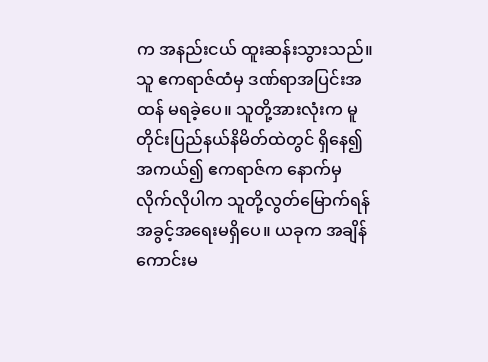က အနည်းငယ် ထူးဆန်းသွားသည်။
သူ ဧကရာဇ်ထံမှ ဒဏ်ရာအပြင်းအထန် မရ‌ခဲ့ပေ။ သူတို့အားလုံးက မူတိုင်းပြည်နယ်နိမိတ်ထဲတွင် ရှိနေ၍ အကယ်၍ ဧကရာဇ်က နောက်မှလိုက်လိုပါက သူတို့လွတ်မြောက်ရန် အခွင့်အရေးမရှိပေ။ ယခုက အချိန်ကောင်းမ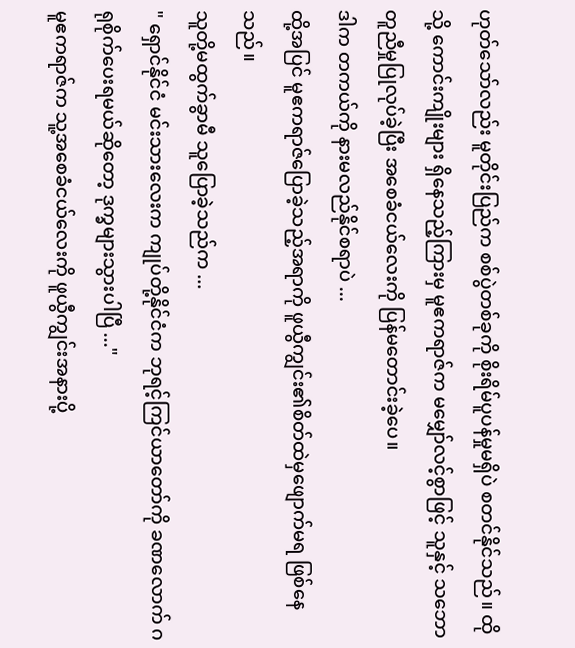ဟုတ်သော်လည်း မူတိုင်းပြည်က စစ်ပွဲတစ်ခုကို စိုးရိမ်ပူပန်မှုမရှိပဲ စတင်နိုင်သည်။ ထိုသို့ ကောင်းကျိုးများ ရှိနေသည့်ကြားမှ မူဧကရာဇ်က မမျှော်လင့်စွာဖြင့် သူနှင့် သဘောတူညီမှုပြုလုပ်ခဲ့ပြီး အစေခံငယ်လေးကို ပြန်မတောင်းခဲ့ပေ။
ဒါက တကယ်ကို နားမလည်နိုင်စရာပဲ ...
ထို့အပြင် မူဧကရာဇ်ပြောခဲ့သည့်အရာကို ဖူယွီကျွင်း၏စိတ်ထဲမှဖျောက်မရ ဖြစ်နေသည်။
သူတို့မထွက်ခွာမီ သူပြောခဲ့သည်က ...
" ရှောင်နိုင်ငံ မင်းသားလေးက ကျုပ်တို့နိုင်ငံက ဘုရင့်ကြင်ယာတော်ကို ခဏလောက် ဂရုစိုက်ပေးရမယ်ဆိုတော့ ဒုက္ခများသွားပါပြီ ..."
မူဧကရာဇ်က သူ့အစေခံငယ်လေးကို ဖူယွီကျွင်းအနားပို့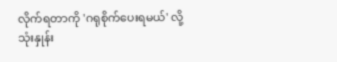လိုက်ရတာကို 'ဂရုစိုက်ပေးရမယ်' လို့ သုံးနှုန်း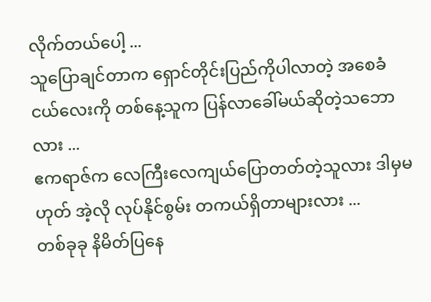လိုက်တယ်ပေါ့ ...
သူပြောချင်တာက ရှောင်တိုင်းပြည်ကိုပါလာတဲ့ အစေခံငယ်လေးကို တစ်နေ့သူက ပြန်လာခေါ်မယ်ဆိုတဲ့သဘောလား ...
ဧကရာဇ်က လေကြီးလေကျယ်ပြောတတ်တဲ့သူလား ဒါမှမဟုတ် အဲ့လို လုပ်နိုင်စွမ်း တကယ်ရှိတာများလား ...
တစ်ခုခု နိမိတ်ပြနေ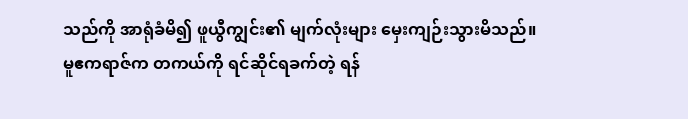သည်ကို အာရုံခံမိ၍ ဖူယွီကျွင်း၏ မျက်လုံးများ မှေးကျဉ်းသွားမိသည်။
မူဧကရာဇ်က တကယ်ကို ရင်ဆိုင်ရခက်တဲ့ ရန်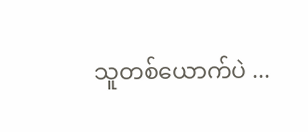သူတစ်ယောက်ပဲ ...